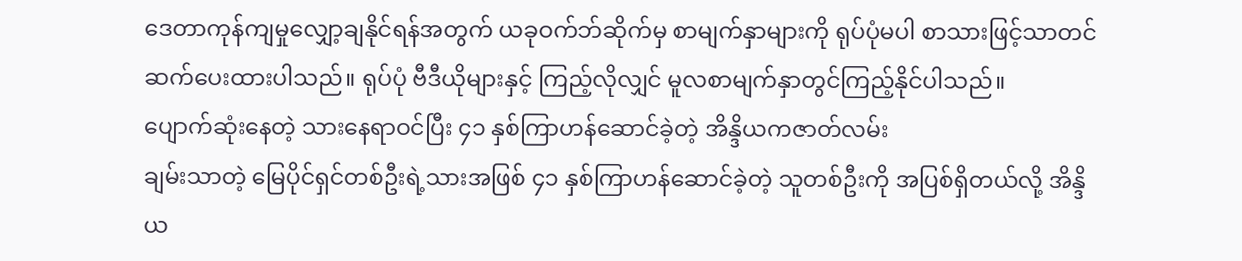ဒေတာကုန်ကျမှုလျှော့ချနိုင်ရန်အတွက် ယခုဝက်ဘ်ဆိုက်မှ စာမျက်နှာများကို ရုပ်ပုံမပါ စာသားဖြင့်သာတင်ဆက်ပေးထားပါသည်။ ရုပ်ပုံ ဗီဒီယိုများနှင့် ကြည့်လိုလျှင် မူလစာမျက်နှာတွင်ကြည့်နိုင်ပါသည်။
ပျောက်ဆုံးနေတဲ့ သားနေရာဝင်ပြီး ၄၁ နှစ်ကြာဟန်ဆောင်ခဲ့တဲ့ အိန္ဒိယကဇာတ်လမ်း
ချမ်းသာတဲ့ မြေပိုင်ရှင်တစ်ဦးရဲ့သားအဖြစ် ၄၁ နှစ်ကြာဟန်ဆောင်ခဲ့တဲ့ သူတစ်ဦးကို အပြစ်ရှိတယ်လို့ အိန္ဒိယ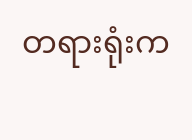တရားရုံးက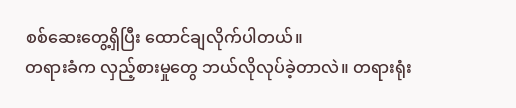စစ်ဆေးတွေ့ရှိပြီး ထောင်ချလိုက်ပါတယ်။
တရားခံက လှည့်စားမှုတွေ ဘယ်လိုလုပ်ခဲ့တာလဲ။ တရားရုံး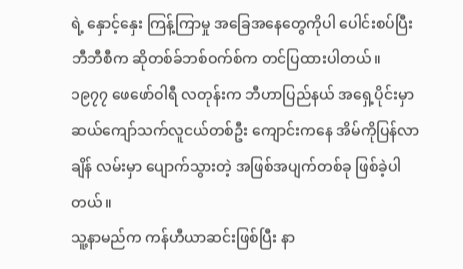ရဲ့ နှောင့်နှေး ကြန့်ကြာမှု အခြေအနေတွေကိုပါ ပေါင်းစပ်ပြီး ဘီဘီစီက ဆိုတစ်ခ်ဘစ်ဝက်စ်က တင်ပြထားပါတယ်။
၁၉၇၇ ဖေဖော်ဝါရီ လတုန်းက ဘီဟာပြည်နယ် အရှေ့ပိုင်းမှာ ဆယ်ကျော်သက်လူငယ်တစ်ဦး ကျောင်းကနေ အိမ်ကိုပြန်လာချိန် လမ်းမှာ ပျောက်သွားတဲ့ အဖြစ်အပျက်တစ်ခု ဖြစ်ခဲ့ပါတယ်။
သူ့နာမည်က ကန်ဟီယာဆင်းဖြစ်ပြီး နာ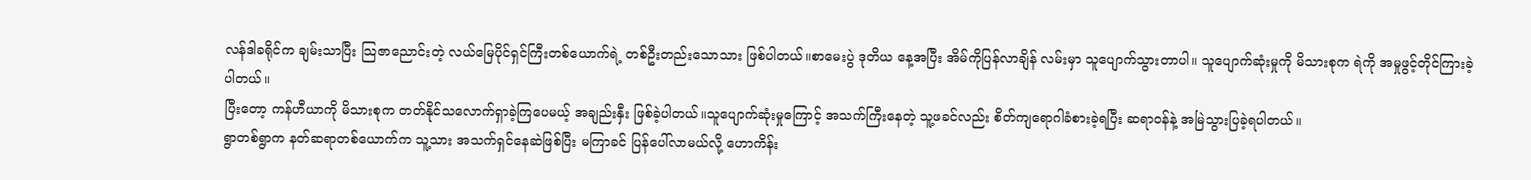လန်ဒါခရိုင်က ချမ်းသာပြီး သြဇာညောင်းတဲ့ လယ်မြေပိုင်ရှင်ကြီးတစ်ယောက်ရဲ့ တစ်ဦးတည်းသောသား ဖြစ်ပါတယ်။စာမေးပွဲ ဒုတိယ နေ့အပြီး အိမ်ကိုပြန်လာချိန် လမ်းမှာ သူပျောက်သွားတာပါ။ သူပျောက်ဆုံးမှုကို မိသားစုက ရဲကို အမှုဖွင့်တိုင်ကြားခဲ့ပါတယ်။
ပြီးတော့ ကန်ဟီယာကို မိသားစုက တတ်နိုင်သလောက်ရှာခဲ့ကြပေမယ့် အချည်းနှီး ဖြစ်ခဲ့ပါတယ်။သူပျောက်ဆုံးမှုကြောင့် အသက်ကြီးနေတဲ့ သူ့ဖခင်လည်း စိတ်ကျရောဂါခံစားခဲ့ရပြီး ဆရာဝန်နဲ့ အမြဲသွားပြခဲ့ရပါတယ်။
ရွာတစ်ရွာက နတ်ဆရာတစ်ယောက်က သူ့သား အသက်ရှင်နေဆဲဖြစ်ပြီး မကြာခင် ပြန်ပေါ်လာမယ်လို့ ဟောကိန်း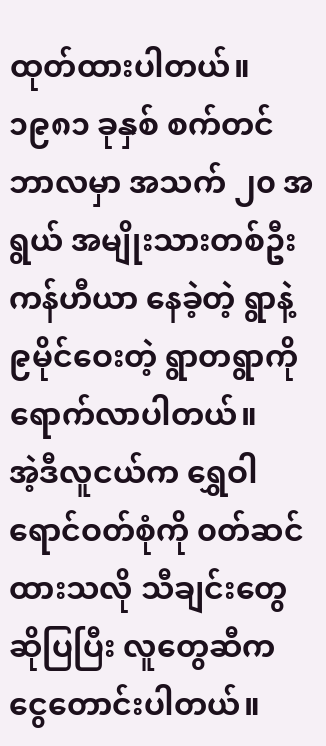ထုတ်ထားပါတယ်။
၁၉၈၁ ခုနှစ် စက်တင်ဘာလမှာ အသက် ၂၀ အရွယ် အမျိုးသားတစ်ဦး ကန်ဟီယာ နေခဲ့တဲ့ ရွာနဲ့ ၉မိုင်ဝေးတဲ့ ရွာတရွာကို ရောက်လာပါတယ်။
အဲ့ဒီလူငယ်က ရွှေဝါရောင်ဝတ်စုံကို ၀တ်ဆင်ထားသလို သီချင်းတွေဆိုပြပြီး လူတွေဆီက ငွေတောင်းပါတယ်။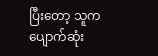ပြီးတော့ သူက ပျောက်ဆုံး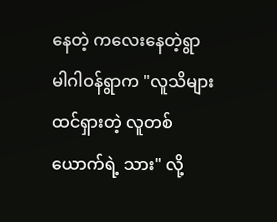နေတဲ့ ကလေးနေတဲ့ရွာ မါဂါဝန်ရွာက "လူသိများ ထင်ရှားတဲ့ လူတစ်ယောက်ရဲ့ သား" လို့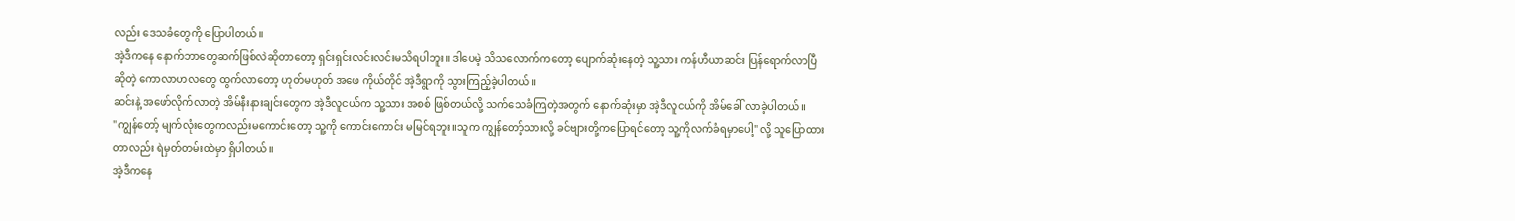လည်း ဒေသခံတွေကို ပြောပါတယ်။
အဲ့ဒီကနေ နောက်ဘာတွေဆက်ဖြစ်လဲဆိုတာတော့ ရှင်းရှင်းလင်းလင်းမသိရပါဘူး။ ဒါပေမဲ့ သိသလောက်ကတော့ ပျောက်ဆုံးနေတဲ့ သူ့သား ကန်ဟီယာဆင်း ပြန်ရောက်လာပြီဆိုတဲ့ ကောလာဟလတွေ ထွက်လာတော့ ဟုတ်မဟုတ် အဖေ ကိုယ်တိုင် အဲ့ဒီရွာကို သွားကြည့်ခဲ့ပါတယ်။
ဆင်းနဲ့ အဖော်လိုက်လာတဲ့ အိမ်နီးနားချင်းတွေက အဲ့ဒီလူငယ်က သူ့သား အစစ် ဖြစ်တယ်လို့ သက်သေခံကြတဲ့အတွက် နောက်ဆုံးမှာ အဲ့ဒီလူငယ်ကို အိမ်ခေါ် လာခဲ့ပါတယ်။
"ကျွန်တော့် မျက်လုံးတွေကလည်းမကောင်းတော့ သူ့ကို ကောင်းကောင်း မမြင်ရဘူး။သူက ကျွန်တော့်သားလို့ ခင်ဗျားတို့ကပြောရင်တော့ သူ့ကိုလက်ခံရမှာပေါ့" လို့ သူပြောထားတာလည်း ရဲမှတ်တမ်းထဲမှာ ရှိပါတယ်။
အဲ့ဒီကနေ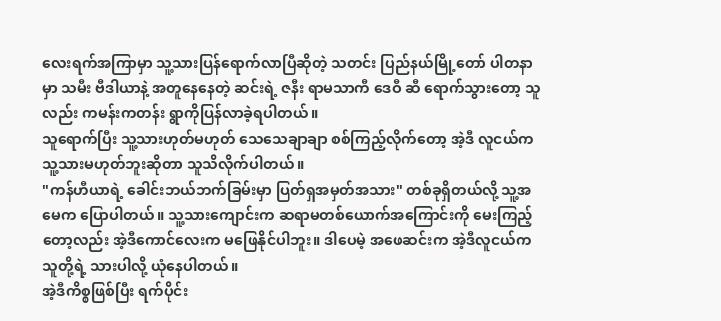လေးရက်အကြာမှာ သူ့သားပြန်ရောက်လာပြီဆိုတဲ့ သတင်း ပြည်နယ်မြို့တော် ပါတနာမှာ သမီး ဗီဒါယာနဲ့ အတူနေနေတဲ့ ဆင်းရဲ့ ဇနီး ရာမသာကီ ဒေဝီ ဆီ ရောက်သွားတော့ သူလည်း ကမန်းကတန်း ရွာကိုပြန်လာခဲ့ရပါတယ်။
သူရောက်ပြီး သူ့သားဟုတ်မဟုတ် သေသေချာချာ စစ်ကြည့်လိုက်တော့ အဲ့ဒီ လူငယ်က သူ့သားမဟုတ်ဘူးဆိုတာ သူသိလိုက်ပါတယ်။
"ကန်ဟီယာရဲ့ ခေါင်းဘယ်ဘက်ခြမ်းမှာ ပြတ်ရှအမှတ်အသား" တစ်ခုရှိတယ်လို့ သူ့အမေက ပြောပါတယ်။ သူ့သားကျောင်းက ဆရာမတစ်ယောက်အကြောင်းကို မေးကြည့်တော့လည်း အဲ့ဒီကောင်လေးက မဖြေနိုင်ပါဘူး။ ဒါပေမဲ့ အဖေဆင်းက အဲ့ဒီလူငယ်က သူတို့ရဲ့ သားပါလို့ ယုံနေပါတယ်။
အဲ့ဒီကိစ္စဖြစ်ပြီး ရက်ပိုင်း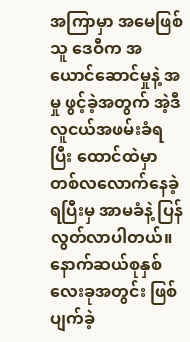အကြာမှာ အမေဖြစ်သူ ဒေဝီက အယောင်ဆောင်မှုနဲ့ အမှု ဖွင့်ခဲ့အတွက် အဲ့ဒီလူငယ်အဖမ်းခံရပြီး ထောင်ထဲမှာတစ်လလောက်နေခဲ့ရပြီးမှ အာမခံနဲ့ ပြန်လွတ်လာပါတယ်။
နောက်ဆယ်စုနှစ် လေးခုအတွင်း ဖြစ်ပျက်ခဲ့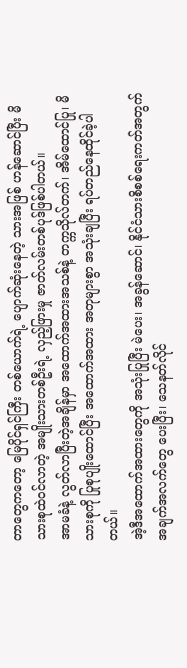တာတွေကတော့ မြေပိုင်ရှင်ကြီး တစ်ယောက်ရဲ့ ပျောက်ဆုံးနေတဲ့ သားအဖြစ် ဟန်ဆောင်ပြီး မိသားစုထဲဝင်လာတဲ့ အမျိုးသားတစ်ဦးရဲ့ လှည့်ဖြားမှု ဇာတ်လမ်းတစ်ပုဒ်ဖြစ်ပါတယ်။
အာမခံနဲ့ လွတ်လာပြီးတဲ့အချိန်မှာ အထောက်အထားအသစ်နဲ့ တက္ကသိုလ်တက်၊ အိမ်ထောင်ပြု၊ မိသားစုကို ပြုစုပျိုးထောင်ပြီး အထောက်အထား အတုများစွာ အသုံးချပြီး ရပ်တည်နေထိုင်ခဲ့ပါတယ်။
အဲ့ဒီအထောက်အထားတွေကို အသုံးပြုပြီး မဲပေး၊ အခွန်ဆောင်၊ နိုင်ငံသားစိစစ်ရေးကတ်အတွက် အချက်အလက်တွေ ပေးပြီး၊ သေနတ်လိုင်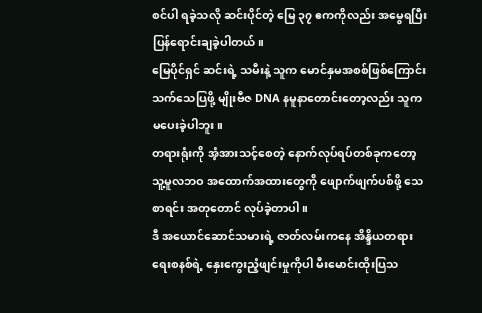စင်ပါ ရခဲ့သလို ဆင်းပိုင်တဲ့ မြေ ၃၇ ဧကကိုလည်း အမွေရပြီး ပြန်ရောင်းချခဲ့ပါတယ်။
မြေပိုင်ရှင် ဆင်းရဲ့ သမီးနဲ့ သူက မောင်နှမအစစ်ဖြစ်ကြောင်း သက်သေပြဖို့ မျိုးဗီဇ DNA နမူနာတောင်းတော့လည်း သူက မပေးခဲ့ပါဘူး။
တရားရုံးကို အံ့အားသင့်စေတဲ့ နောက်လုပ်ရပ်တစ်ခုကတော့ သူ့မူလဘဝ အထောက်အထားတွေကို ဖျောက်ဖျက်ပစ်ဖို့ သေစာရင်း အတုတောင် လုပ်ခဲ့တာပါ။
ဒီ အယောင်ဆောင်သမားရဲ့ ဇာတ်လမ်းကနေ အိန္ဒိယတရားရေးစနစ်ရဲ့ နှေးကွေးညံ့ဖျင်းမှုကိုပါ မီးမောင်းထိုးပြသ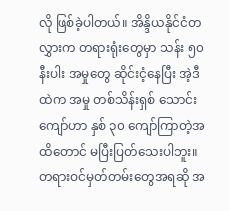လို ဖြစ်ခဲ့ပါတယ်။ အိန္ဒိယနိုင်ငံတလွှားက တရားရုံးတွေမှာ သန်း ၅၀နီးပါး အမှုတွေ ဆိုင်းငံ့နေပြီး အဲ့ဒီထဲက အမှု တစ်သိန်းရှစ် သောင်းကျော်ဟာ နှစ် ၃၀ ကျော်ကြာတဲ့အထိတောင် မပြီးပြတ်သေးပါဘူး။
တရားဝင်မှတ်တမ်းတွေအရဆို အ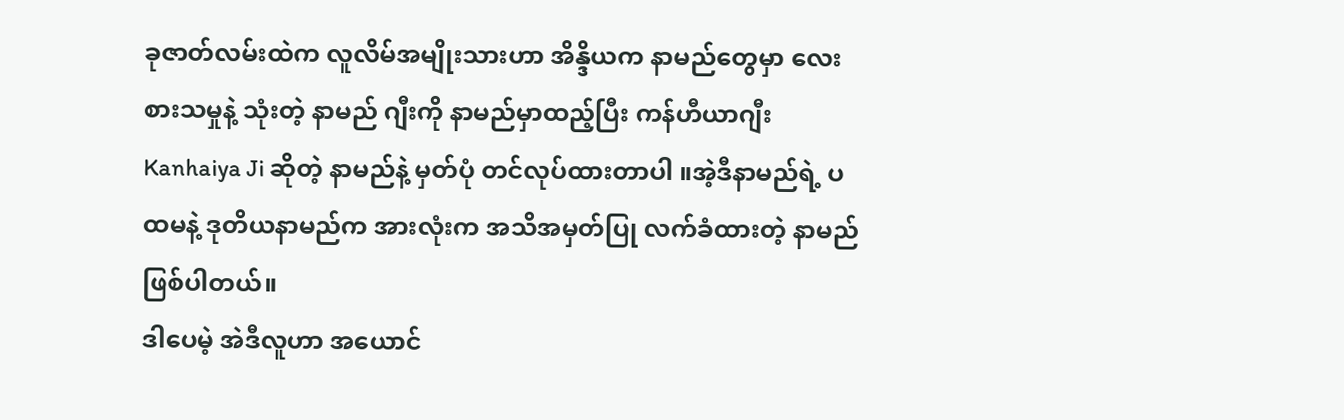ခုဇာတ်လမ်းထဲက လူလိမ်အမျိုးသားဟာ အိန္ဒိယက နာမည်တွေမှာ လေးစားသမှုနဲ့ သုံးတဲ့ နာမည် ဂျီးကို နာမည်မှာထည့်ပြီး ကန်ဟီယာဂျီး Kanhaiya Ji ဆိုတဲ့ နာမည်နဲ့ မှတ်ပုံ တင်လုပ်ထားတာပါ ။အဲ့ဒီနာမည်ရဲ့ ပထမနဲ့ ဒုတိယနာမည်က အားလုံးက အသိအမှတ်ပြု လက်ခံထားတဲ့ နာမည်ဖြစ်ပါတယ်။
ဒါပေမဲ့ အဲဒီလူဟာ အယောင်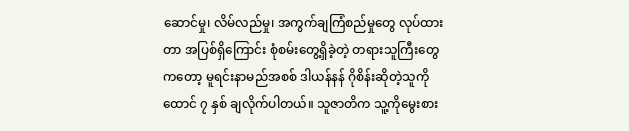ဆောင်မှု၊ လိမ်လည်မှု၊ အကွက်ချကြံစည်မှုတွေ လုပ်ထားတာ အပြစ်ရှိကြောင်း စုံစမ်းတွေ့ရှိခဲ့တဲ့ တရားသူကြီးတွေကတော့ မူရင်းနာမည်အစစ် ဒါယန်နန် ဂိုစိန်းဆိုတဲ့သူကို ထောင် ၇ နှစ် ချလိုက်ပါတယ်။ သူဇာတိက သူ့ကိုမွေးစား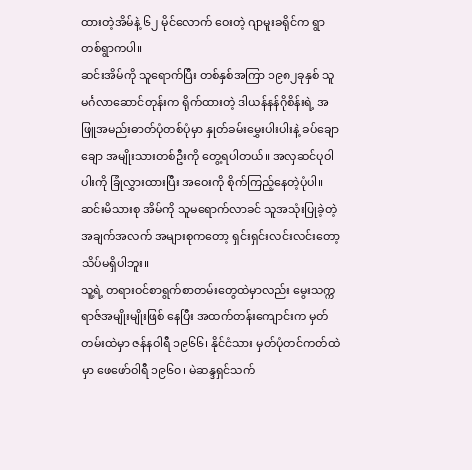ထားတဲ့အိမ်နဲ့ ၆၂ မိုင်လောက် ဝေးတဲ့ ဂျာမူးခရိုင်က ရွာတစ်ရွာကပါ။
ဆင်းအိမ်ကို သူရောက်ပြီး တစ်နှစ်အကြာ ၁၉၈၂ခုနှစ် သူမင်္ဂလာဆောင်တုန်းက ရိုက်ထားတဲ့ ဒါယန်နန်ဂိုစိန်းရဲ့ အဖြူအမည်းဓာတ်ပုံတစ်ပုံမှာ နှုတ်ခမ်းမွှေးပါးပါးနဲ့ ခပ်ချောချော အမျိုးသားတစ်ဦးကို တွေ့ရပါတယ်။ အလှဆင်ပုဝါပါးကို ခြုံလွှားထားပြီး အဝေးကို စိုက်ကြည့်နေတဲ့ပုံပါ။
ဆင်းမိသားစု အိမ်ကို သူမရောက်လာခင် သူအသုံးပြုခဲ့တဲ့ အချက်အလက် အများစုကတော့ ရှင်းရှင်းလင်းလင်းတော့ သိပ်မရှိပါဘူး။
သူ့ရဲ့ တရားဝင်စာရွက်စာတမ်းတွေထဲမှာလည်း မွေးသက္ကရာဇ်အမျိုးမျိုးဖြစ် နေပြီး အထက်တန်းကျောင်းက မှတ်တမ်းထဲမှာ ဇန်နဝါရီ ၁၉၆၆၊ နိုင်ငံသား မှတ်ပုံတင်ကတ်ထဲမှာ ဖေဖော်ဝါရီ ၁၉၆၀၊ မဲဆန္ဒရှင်သက်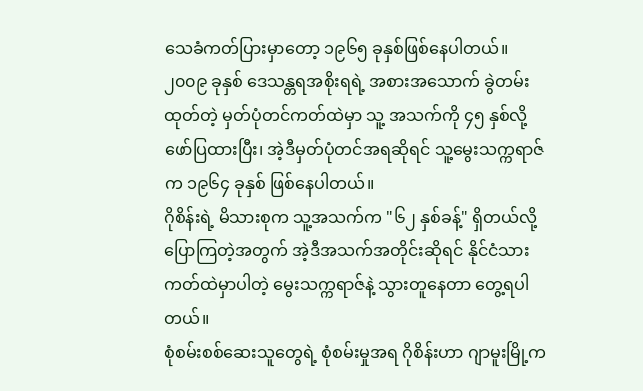သေခံကတ်ပြားမှာတော့ ၁၉၆၅ ခုနှစ်ဖြစ်နေပါတယ်။
၂၀၀၉ ခုနှစ် ဒေသန္တရအစိုးရရဲ့ အစားအသောက် ခွဲတမ်းထုတ်တဲ့ မှတ်ပုံတင်ကတ်ထဲမှာ သူ့ အသက်ကို ၄၅ နှစ်လို့ ဖော်ပြထားပြီး၊ အဲ့ဒီမှတ်ပုံတင်အရဆိုရင် သူ့မွေးသက္ကရာဇ်က ၁၉၆၄ ခုနှစ် ဖြစ်နေပါတယ်။
ဂိုစိန်းရဲ့ မိသားစုက သူ့အသက်က "၆၂ နှစ်ခန့်" ရှိတယ်လို့ ပြောကြတဲ့အတွက် အဲ့ဒီအသက်အတိုင်းဆိုရင် နိုင်ငံသားကတ်ထဲမှာပါတဲ့ မွေးသက္ကရာဇ်နဲ့ သွားတူနေတာ တွေ့ရပါတယ်။
စုံစမ်းစစ်ဆေးသူတွေရဲ့ စုံစမ်းမှုအရ ဂိုစိန်းဟာ ဂျာမူးမြို့က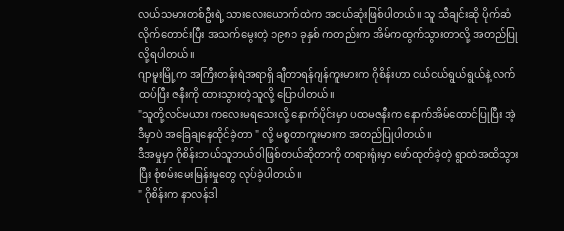လယ်သမားတစ်ဦးရဲ့ သားလေးယောက်ထဲက အငယ်ဆုံးဖြစ်ပါတယ်။ သူ သီချင်းဆို ပိုက်ဆံလိုက်တောင်းပြီး အသက်မွေးတဲ့ ၁၉၈၁ ခုနှစ် ကတည်းက အိမ်ကထွက်သွားတာလို့ အတည်ပြုလို့ရပါတယ်။
ဂျာမူးမြို့က အကြီးတန်းရဲအရာရှိ ချီတာရန်ဂျန်ကူးမားက ဂိုစိန်းဟာ ငယ်ငယ်ရွယ်ရွယ်နဲ့ လက်ထပ်ပြီး ဇနီးကို ထားသွားတဲ့သူလို့ ပြောပါတယ်။
"သူတို့လင်မယား ကလေးမရသေးလို့ နောက်ပိုင်းမှာ ပထမဇနီးက နောက်အိမ်ထောင်ပြုပြီး အဲ့ဒီမှာပဲ အခြေချနေထိုင်ခဲ့တာ " လို့ မစ္စတာကူးမားက အတည်ပြုပါတယ်။
ဒီအမှုမှာ ဂိုစိန်းဘယ်သူဘယ်ဝါဖြစ်တယ်ဆိုတာကို တရားရုံးမှာ ဖော်ထုတ်ခဲ့တဲ့ ရွာထဲအထိသွားပြီး စုံစမ်းမေးမြန်းမှုတွေ လုပ်ခဲ့ပါတယ်။
" ဂိုစိန်းက နာလန်ဒါ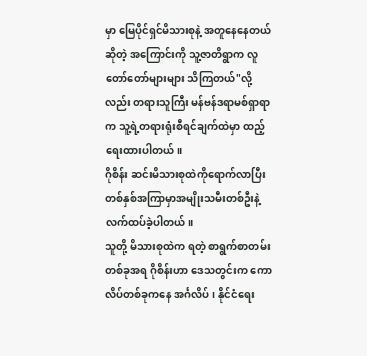မှာ မြေပိုင်ရှင်မိသားစုနဲ့ အတူနေနေတယ်ဆိုတဲ့ အကြောင်းကို သူ့ဇာတိရွာက လူတော်တော်များများ သိကြတယ်"လို့လည်း တရားသူကြီး မန်ဗန်ဒရာမစ်ရှာရာက သူ့ရဲ့တရားရုံးစီရင်ချက်ထဲမှာ ထည့်ရေးထားပါတယ်။
ဂိုစိန်း ဆင်းမိသားစုထဲကိုရောက်လာပြီး တစ်နှစ်အကြာမှာအမျိုးသမီးတစ်ဦးနဲ့ လက်ထပ်ခဲ့ပါတယ်။
သူတို့ မိသားစုထဲက ရတဲ့ စာရွက်စာတမ်းတစ်ခုအရ ဂိုစိန်းဟာ ဒေသတွင်းက ကောလိပ်တစ်ခုကနေ အင်္ဂလိပ်၊ နိုင်ငံရေး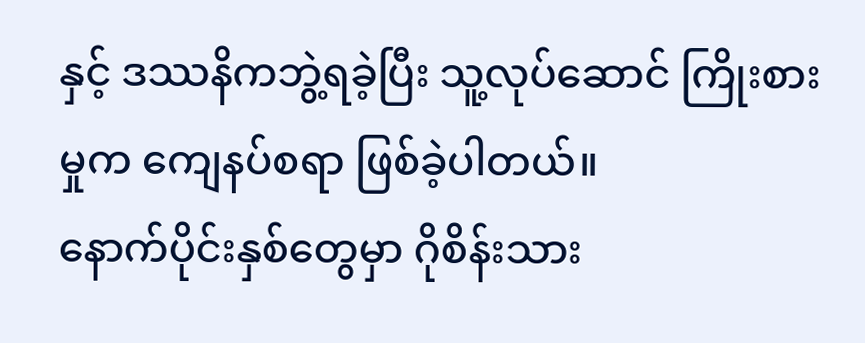နှင့် ဒဿနိကဘွဲ့ရခဲ့ပြီး သူ့လုပ်ဆောင် ကြိုးစားမှုက ကျေနပ်စရာ ဖြစ်ခဲ့ပါတယ်။
နောက်ပိုင်းနှစ်တွေမှာ ဂိုစိန်းသား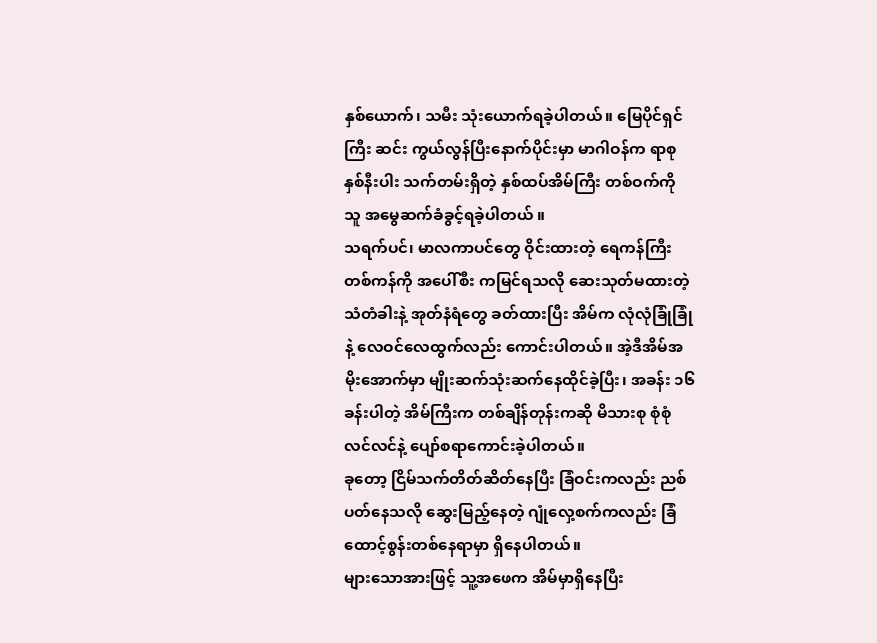နှစ်ယောက်၊ သမီး သုံးယောက်ရခဲ့ပါတယ်။ မြေပိုင်ရှင်ကြီး ဆင်း ကွယ်လွန်ပြီးနောက်ပိုင်းမှာ မာဂါဝန်က ရာစုနှစ်နီးပါး သက်တမ်းရှိတဲ့ နှစ်ထပ်အိမ်ကြီး တစ်ဝက်ကို သူ အမွေဆက်ခံခွင့်ရခဲ့ပါတယ် ။
သရက်ပင်၊ မာလကာပင်တွေ ဝိုင်းထားတဲ့ ရေကန်ကြီးတစ်ကန်ကို အပေါ်စီး ကမြင်ရသလို ဆေးသုတ်မထားတဲ့ သံတံခါးနဲ့ အုတ်နံရံတွေ ခတ်ထားပြီး အိမ်က လုံလုံခြုံခြုံနဲ့ လေဝင်လေထွက်လည်း ကောင်းပါတယ်။ အဲ့ဒီအိမ်အမိုးအောက်မှာ မျိုးဆက်သုံးဆက်နေထိုင်ခဲ့ပြီး၊ အခန်း ၁၆ ခန်းပါတဲ့ အိမ်ကြီးက တစ်ချိန်တုန်းကဆို မိသားစု စုံစုံလင်လင်နဲ့ ပျော်စရာကောင်းခဲ့ပါတယ်။
ခုတော့ ငြိမ်သက်တိတ်ဆိတ်နေပြီး ခြံဝင်းကလည်း ညစ်ပတ်နေသလို ဆွေးမြည့်နေတဲ့ ဂျုံလှေ့စက်ကလည်း ခြံထောင့်စွန်းတစ်နေရာမှာ ရှိနေပါတယ်။
များသောအားဖြင့် သူ့အဖေက အိမ်မှာရှိနေပြီး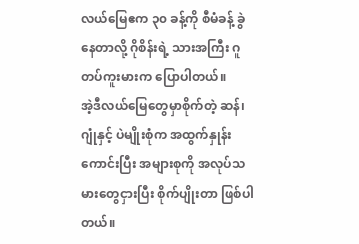လယ်မြေဧက ၃၀ ခန့်ကို စီမံခန့် ခွဲနေတာလို့ ဂိုစိန်းရဲ့ သားအကြီး ဂူတပ်ကူးမားက ပြောပါတယ်။
အဲ့ဒီလယ်မြေတွေမှာစိုက်တဲ့ ဆန်၊ ဂျုံနှင့် ပဲမျိုးစုံက အထွက်နှုန်းကောင်းပြီး အများစုကို အလုပ်သမားတွေငှားပြီး စိုက်ပျိုးတာ ဖြစ်ပါတယ်။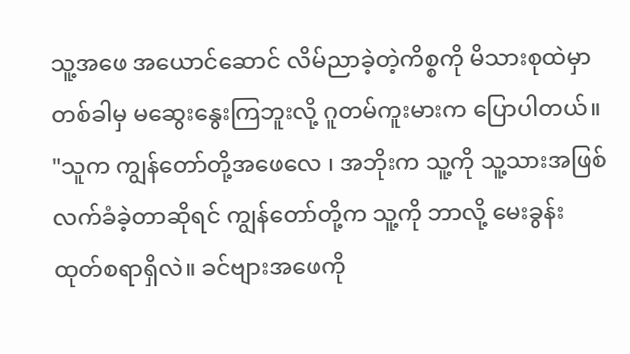သူ့အဖေ အယောင်ဆောင် လိမ်ညာခဲ့တဲ့ကိစ္စကို မိသားစုထဲမှာ တစ်ခါမှ မဆွေးနွေးကြဘူးလို့ ဂူတမ်ကူးမားက ပြောပါတယ်။
"သူက ကျွန်တော်တို့အဖေလေ ၊ အဘိုးက သူ့ကို သူ့သားအဖြစ် လက်ခံခဲ့တာဆိုရင် ကျွန်တော်တို့က သူ့ကို ဘာလို့ မေးခွန်းထုတ်စရာရှိလဲ။ ခင်ဗျားအဖေကို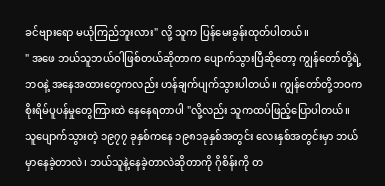ခင်ဗျားရော မယုံကြည်ဘူးလား" လို့ သူက ပြန်မေးခွန်းထုတ်ပါတယ်။
" အဖေ ဘယ်သူဘယ်ဝါဖြစ်တယ်ဆိုတာက ပျောက်သွားပြီဆိုတော့ ကျွန်တော်တို့ရဲ့ ဘဝနဲ့ အနေအထားတွေကလည်း ဟန်ချက်ပျက်သွားပါတယ်။ ကျွန်တော်တို့ဘဝက စိုးရိမ်ပူပန်မှုတွေကြားထဲ နေနေရတာပါ "လို့လည်း သူကထပ်ဖြည့်ပြောပါတယ်။
သူပျောက်သွားတဲ့ ၁၉၇၇ ခုနှစ်ကနေ ၁၉၈၁ခုနှစ်အတွင်း လေးနှစ်အတွင်းမှာ ဘယ်မှာနေခဲ့တာလဲ၊ ဘယ်သူနဲ့နေခဲ့တာလဲဆိုတာကို ဂိုစိန်းကို တ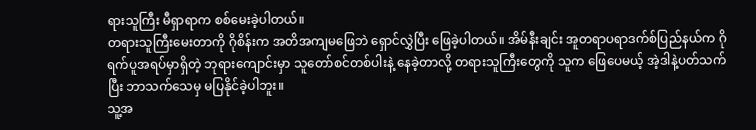ရားသူကြီး မီရှာရာက စစ်မေးခဲ့ပါတယ်။
တရားသူကြီးမေးတာကို ဂိုစိန်းက အတိအကျမဖြေဘဲ ရှောင်လွှဲပြီး ဖြေခဲ့ပါတယ်။ အိမ်နီးချင်း အူတရာပရာဒက်စ်ပြည်နယ်က ဂိုရက်ပူအရပ်မှာရှိတဲ့ ဘုရားကျောင်းမှာ သူတော်စင်တစ်ပါးနဲ့ နေခဲ့တာလို့ တရားသူကြီးတွေကို သူက ဖြေပေမယ့် အဲ့ဒါနဲ့ပတ်သက်ပြီး ဘာသက်သေမှ မပြနိုင်ခဲ့ပါဘူး။
သူ့အ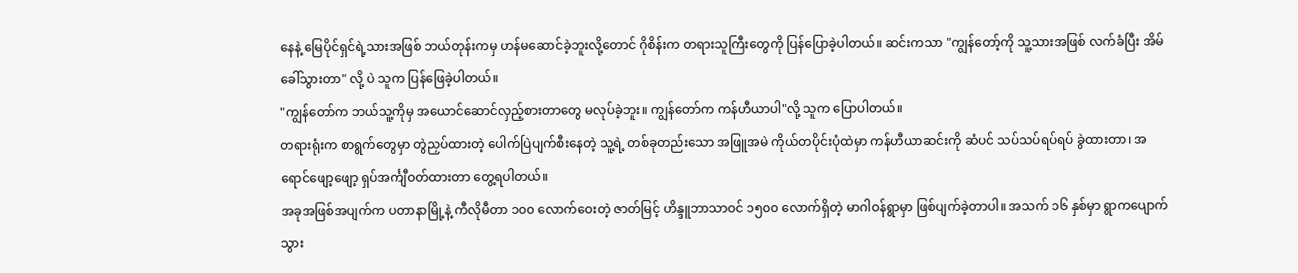နေနဲ့ မြေပိုင်ရှင်ရဲ့သားအဖြစ် ဘယ်တုန်းကမှ ဟန်မဆောင်ခဲ့ဘူးလို့တောင် ဂိုစိန်းက တရားသူကြီးတွေကို ပြန်ပြောခဲ့ပါတယ်။ ဆင်းကသာ "ကျွန်တော့်ကို သူ့သားအဖြစ် လက်ခံပြီး အိမ်ခေါ်သွားတာ" လို့ ပဲ သူက ပြန်ဖြေခဲ့ပါတယ်။
"ကျွန်တော်က ဘယ်သူ့ကိုမှ အယောင်ဆောင်လှည့်စားတာတွေ မလုပ်ခဲ့ဘူး။ ကျွန်တော်က ကန်ဟီယာပါ"လို့ သူက ပြောပါတယ်။
တရားရုံးက စာရွက်တွေမှာ တွဲညှပ်ထားတဲ့ ပေါက်ပြဲပျက်စီးနေတဲ့ သူ့ရဲ့ တစ်ခုတည်းသော အဖြူအမဲ ကိုယ်တပိုင်းပုံထဲမှာ ကန်ဟီယာဆင်းကို ဆံပင် သပ်သပ်ရပ်ရပ် ခွဲထားတာ၊ အရောင်ဖျော့ဖျော့ ရှပ်အင်္ကျီဝတ်ထားတာ တွေ့ရပါတယ်။
အခုအဖြစ်အပျက်က ပတာနာမြို့နဲ့ ကီလိုမီတာ ၁၀၀ လောက်ဝေးတဲ့ ဇာတ်မြင့် ဟိန္ဒူဘာသာဝင် ၁၅၀၀ လောက်ရှိတဲ့ မာဂါဝန်ရွာမှာ ဖြစ်ပျက်ခဲ့တာပါ။ အသက် ၁၆ နှစ်မှာ ရွာကပျောက်သွား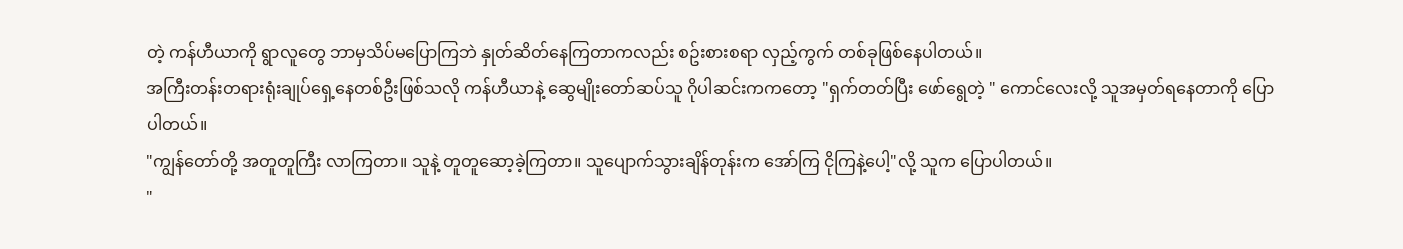တဲ့ ကန်ဟီယာကို ရွာလူတွေ ဘာမှသိပ်မပြောကြဘဲ နှုတ်ဆိတ်နေကြတာကလည်း စဥ်းစားစရာ လှည့်ကွက် တစ်ခုဖြစ်နေပါတယ်။
အကြီးတန်းတရားရုံးချုပ်ရှေ့နေတစ်ဦးဖြစ်သလို ကန်ဟီယာနဲ့ ဆွေမျိုးတော်ဆပ်သူ ဂိုပါဆင်းကကတော့ "ရှက်တတ်ပြီး ဖော်ရွေတဲ့ " ကောင်လေးလို့ သူအမှတ်ရနေတာကို ပြောပါတယ်။
"ကျွန်တော်တို့ အတူတူကြီး လာကြတာ။ သူနဲ့ တူတူဆော့ခဲ့ကြတာ။ သူပျောက်သွားချိန်တုန်းက အော်ကြ ငိုကြနဲ့ပေါ့"လို့ သူက ပြောပါတယ်။
"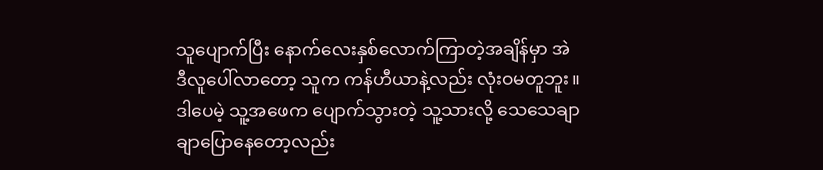သူပျောက်ပြီး နောက်လေးနှစ်လောက်ကြာတဲ့အချိန်မှာ အဲဒီလူပေါ်လာတော့ သူက ကန်ဟီယာနဲ့လည်း လုံးဝမတူဘူး။ ဒါပေမဲ့ သူ့အဖေက ပျောက်သွားတဲ့ သူ့သားလို့ သေသေချာချာပြောနေတော့လည်း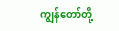ကျွန်တော်တို့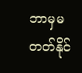ဘာမှမတတ်နိုင်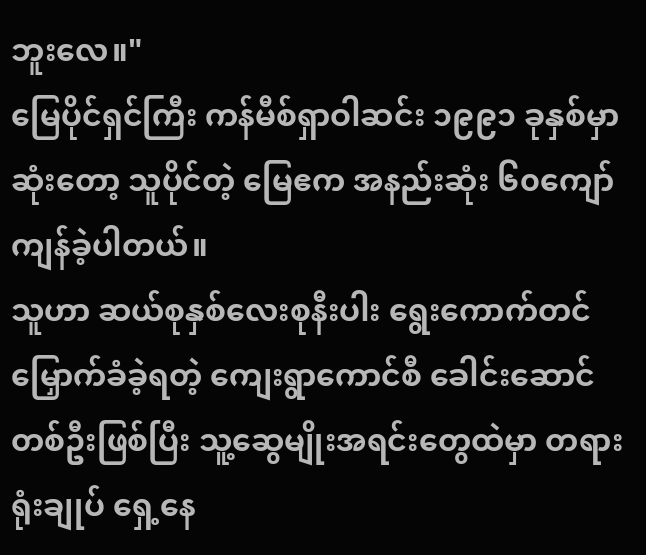ဘူးလေ။"
မြေပိုင်ရှင်ကြီး ကန်မီစ်ရှာဝါဆင်း ၁၉၉၁ ခုနှစ်မှာဆုံးတော့ သူပိုင်တဲ့ မြေဧက အနည်းဆုံး ၆၀ကျော် ကျန်ခဲ့ပါတယ်။
သူဟာ ဆယ်စုနှစ်လေးစုနီးပါး ရွေးကောက်တင်မြှောက်ခံခဲ့ရတဲ့ ကျေးရွာကောင်စီ ခေါင်းဆောင်တစ်ဦးဖြစ်ပြီး သူ့ဆွေမျိုးအရင်းတွေထဲမှာ တရားရုံးချုပ် ရှေ့နေ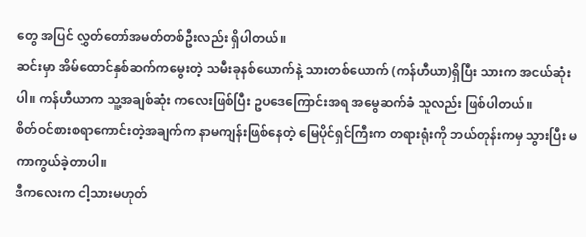တွေ အပြင် လွှတ်တော်အမတ်တစ်ဦးလည်း ရှိပါတယ်။
ဆင်းမှာ အိမ်ထောင်နှစ်ဆက်ကမွေးတဲ့ သမီးခုနစ်ယောက်နဲ့ သားတစ်ယောက် (ကန်ဟီယာ)ရှိပြီး သားက အငယ်ဆုံးပါ။ ကန်ဟီယာက သူ့အချစ်ဆုံး ကလေးဖြစ်ပြီး ဥပဒေကြောင်းအရ အမွေဆက်ခံ သူလည်း ဖြစ်ပါတယ်။
စိတ်ဝင်စားစရာကောင်းတဲ့အချက်က နာမကျန်းဖြစ်နေတဲ့ မြေပိုင်ရှင်ကြီးက တရားရုံးကို ဘယ်တုန်းကမှ သွားပြီး မကာကွယ်ခဲ့တာပါ။
ဒီကလေးက ငါ့သားမဟုတ်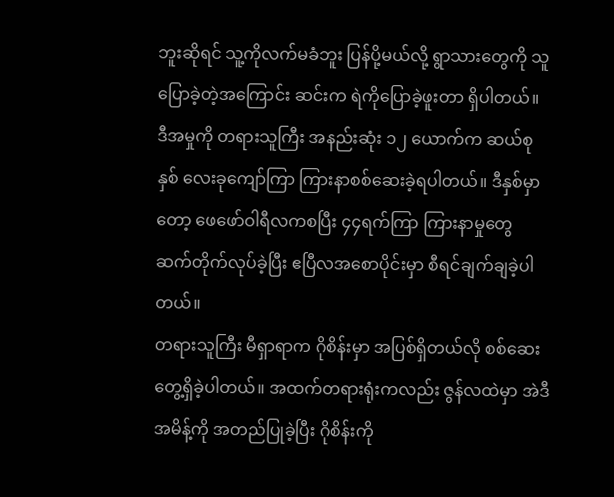ဘူးဆိုရင် သူ့ကိုလက်မခံဘူး ပြန်ပို့မယ်လို့ ရွာသားတွေကို သူပြောခဲ့တဲ့အကြောင်း ဆင်းက ရဲကိုပြောခဲ့ဖူးတာ ရှိပါတယ်။
ဒီအမှုကို တရားသူကြီး အနည်းဆုံး ၁၂ ယောက်က ဆယ်စုနှစ် လေးခုကျော်ကြာ ကြားနာစစ်ဆေးခဲ့ရပါတယ်။ ဒီနှစ်မှာတော့ ဖေဖော်ဝါရီလကစပြီး ၄၄ရက်ကြာ ကြားနာမှုတွေ ဆက်တိုက်လုပ်ခဲ့ပြီး ဧပြီလအစောပိုင်းမှာ စီရင်ချက်ချခဲ့ပါတယ်။
တရားသူကြီး မီရှာရာက ဂိုစိန်းမှာ အပြစ်ရှိတယ်လို စစ်ဆေးတွေ့ရှိခဲ့ပါတယ်။ အထက်တရားရုံးကလည်း ဇွန်လထဲမှာ အဲဒီအမိန့်ကို အတည်ပြုခဲ့ပြီး ဂိုစိန်းကို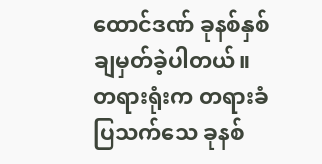ထောင်ဒဏ် ခုနစ်နှစ် ချမှတ်ခဲ့ပါတယ်။
တရားရုံးက တရားခံပြသက်သေ ခုနစ်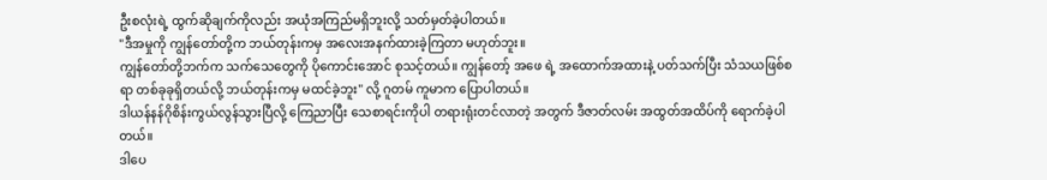ဦးစလုံးရဲ့ ထွက်ဆိုချက်ကိုလည်း အယုံအကြည်မရှိဘူးလို့ သတ်မှတ်ခဲ့ပါတယ်။
"ဒီအမှုကို ကျွန်တော်တို့က ဘယ်တုန်းကမှ အလေးအနက်ထားခဲ့ကြတာ မဟုတ်ဘူး။
ကျွန်တော်တို့ဘက်က သက်သေတွေကို ပိုကောင်းအောင် စုသင့်တယ်။ ကျွန်တော့် အဖေ ရဲ့ အထောက်အထားနဲ့ ပတ်သက်ပြီး သံသယဖြစ်စရာ တစ်ခုခုရှိတယ်လို့ ဘယ်တုန်းကမှ မထင်ခဲ့ဘူး" လို့ ဂူတမ် ကူမာက ပြောပါတယ်။
ဒါယန်နန်ဂိုစိန်းကွယ်လွန်သွားပြီလို့ ကြေညာပြီး သေစာရင်းကိုပါ တရားရုံးတင်လာတဲ့ အတွက် ဒီဇာတ်လမ်း အထွတ်အထိပ်ကို ရောက်ခဲ့ပါတယ်။
ဒါပေ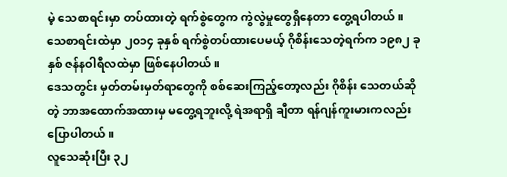မဲ့ သေစာရင်းမှာ တပ်ထားတဲ့ ရက်စွဲတွေက ကွဲလွဲမှုတွေရှိနေတာ တွေ့ရပါတယ်။ သေစာရင်းထဲမှာ ၂၀၁၄ ခုနှစ် ရက်စွဲတပ်ထားပေမယ့် ဂိုစိန်းသေတဲ့ရက်က ၁၉၈၂ ခုနှစ် ဇန်နဝါရီလထဲမှာ ဖြစ်နေပါတယ်။
ဒေသတွင်း မှတ်တမ်းမှတ်ရာတွေကို စစ်ဆေးကြည့်တော့လည်း ဂိုစိန်း သေတယ်ဆိုတဲ့ ဘာအထောက်အထားမှ မတွေ့ရဘူးလို့ ရဲအရာရှိ ချီတာ ရန်ဂျန်ကူးမားကလည်း ပြောပါတယ်။
လူသေဆုံးပြီး ၃၂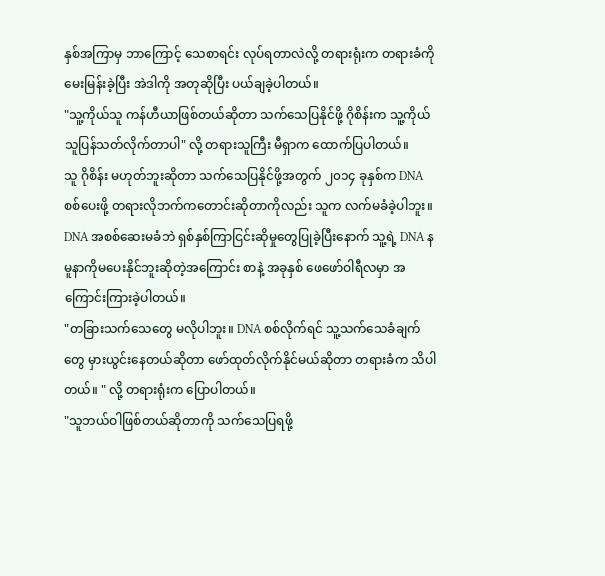နှစ်အကြာမှ ဘာကြောင့် သေစာရင်း လုပ်ရတာလဲလို့ တရားရုံးက တရားခံကို မေးမြန်းခဲ့ပြီး အဲဒါကို အတုဆိုပြီး ပယ်ချခဲ့ပါတယ်။
"သူ့ကိုယ်သူ ကန်ဟီယာဖြစ်တယ်ဆိုတာ သက်သေပြနိုင်ဖို့ ဂိုစိန်းက သူ့ကိုယ် သူပြန်သတ်လိုက်တာပါ" လို့ တရားသူကြီး မီရှာက ထောက်ပြပါတယ်။
သူ ဂိုစိန်း မဟုတ်ဘူးဆိုတာ သက်သေပြနိုင်ဖို့အတွက် ၂၀၁၄ ခုနှစ်က DNA စစ်ပေးဖို့ တရားလိုဘက်ကတောင်းဆိုတာကိုလည်း သူက လက်မခံခဲ့ပါဘူး။
DNA အစစ်ဆေးမခံဘဲ ရှစ်နှစ်ကြာငြင်းဆိုမှုတွေပြုခဲ့ပြီးနောက် သူ့ရဲ့ DNA နမူနာကိုမပေးနိုင်ဘူးဆိုတဲ့အကြောင်း စာနဲ့ အခုနှစ် ဖေဖော်ဝါရီလမှာ အကြောင်းကြားခဲ့ပါတယ်။
"တခြားသက်သေတွေ မလိုပါဘူး။ DNA စစ်လိုက်ရင် သူ့သက်သေခံချက်တွေ မှားယွင်းနေတယ်ဆိုတာ ဖော်ထုတ်လိုက်နိုင်မယ်ဆိုတာ တရားခံက သိပါတယ်။ " လို့ တရားရုံးက ပြောပါတယ်။
"သူဘယ်ဝါဖြစ်တယ်ဆိုတာကို သက်သေပြရဖို့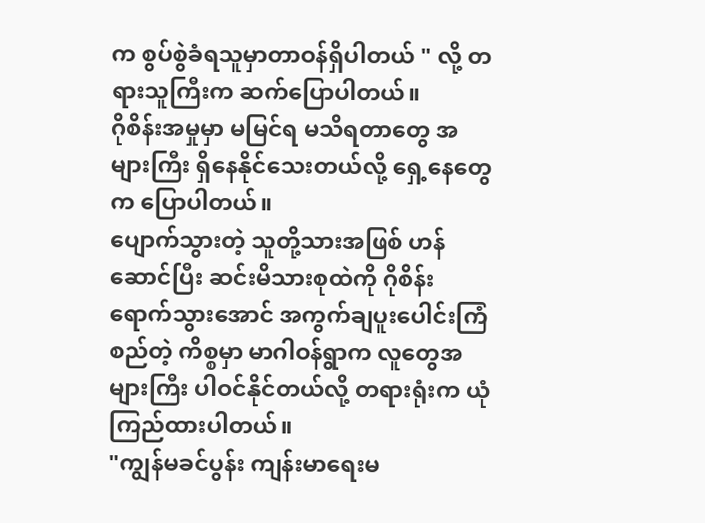က စွပ်စွဲခံရသူမှာတာဝန်ရှိပါတယ် " လို့ တရားသူကြီးက ဆက်ပြောပါတယ်။
ဂိုစိန်းအမှုမှာ မမြင်ရ မသိရတာတွေ အများကြီး ရှိနေနိုင်သေးတယ်လို့ ရှေ့နေတွေက ပြောပါတယ်။
ပျောက်သွားတဲ့ သူတို့သားအဖြစ် ဟန်ဆောင်ပြီး ဆင်းမိသားစုထဲကို ဂိုစိန်း ရောက်သွားအောင် အကွက်ချပူးပေါင်းကြံစည်တဲ့ ကိစ္စမှာ မာဂါဝန်ရွာက လူတွေအများကြီး ပါဝင်နိုင်တယ်လို့ တရားရုံးက ယုံကြည်ထားပါတယ်။
"ကျွန်မခင်ပွန်း ကျန်းမာရေးမ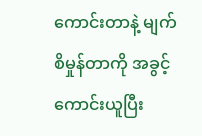ကောင်းတာနဲ့ မျက်စိမှုန်တာကို အခွင့်ကောင်းယူပြီး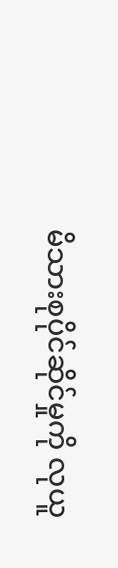မိသားစုပိုင်ဆိုင်မှုကို လုယူ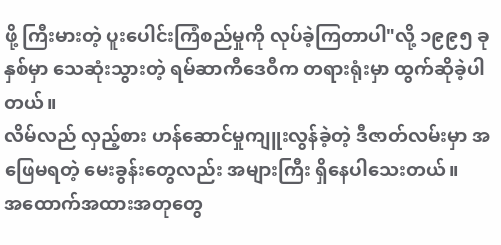ဖို့ ကြီးမားတဲ့ ပူးပေါင်းကြံစည်မှုကို လုပ်ခဲ့ကြတာပါ"လို့ ၁၉၉၅ ခုနှစ်မှာ သေဆုံးသွားတဲ့ ရမ်ဆာကီဒေဝီက တရားရုံးမှာ ထွက်ဆိုခဲ့ပါတယ်။
လိမ်လည် လှည့်စား ဟန်ဆောင်မှုကျူးလွန်ခဲ့တဲ့ ဒီဇာတ်လမ်းမှာ အဖြေမရတဲ့ မေးခွန်းတွေလည်း အများကြီး ရှိနေပါသေးတယ်။
အထောက်အထားအတုတွေ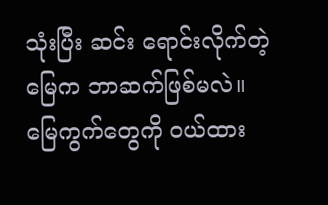သုံးပြီး ဆင်း ရောင်းလိုက်တဲ့မြေက ဘာဆက်ဖြစ်မလဲ။
မြေကွက်တွေကို ဝယ်ထား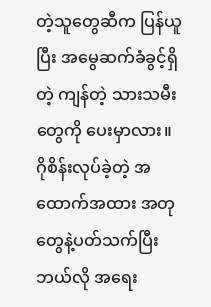တဲ့သူတွေဆီက ပြန်ယူပြီး အမွေဆက်ခံခွင့်ရှိတဲ့ ကျန်တဲ့ သားသမီးတွေကို ပေးမှာလား။
ဂိုစိန်းလုပ်ခဲ့တဲ့ အထောက်အထား အတုတွေနဲ့ပတ်သက်ပြီး ဘယ်လို အရေး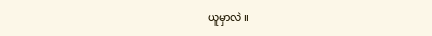ယူမှာလဲ ။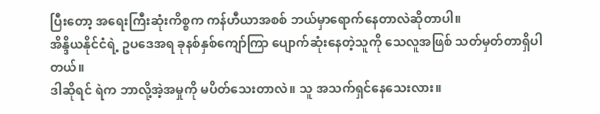ပြီးတော့ အရေးကြီးဆုံးကိစ္စက ကန်ဟီယာအစစ် ဘယ်မှာရောက်နေတာလဲဆိုတာပါ။
အိန္ဒိယနိုင်ငံရဲ့ ဥပဒေအရ ခုနစ်နှစ်ကျော်ကြာ ပျောက်ဆုံးနေတဲ့သူကို သေလူအဖြစ် သတ်မှတ်တာရှိပါတယ်။
ဒါဆိုရင် ရဲက ဘာလို့အဲ့အမှုကို မပိတ်သေးတာလဲ။ သူ အသက်ရှင်နေသေးလား။